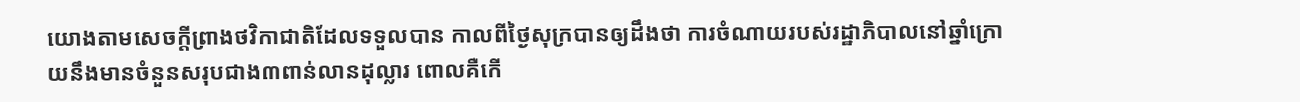យោងតាមសេចក្តីព្រាងថវិកាជាតិដែលទទួលបាន កាលពីថ្ងៃសុក្របានឲ្យដឹងថា ការចំណាយរបស់រដ្ឋាភិបាលនៅឆ្នាំក្រោយនឹងមានចំនួនសរុបជាង៣ពាន់លានដុល្លារ ពោលគឺកើ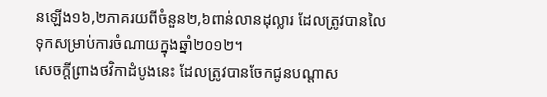នឡើង១៦,២ភាគរយពីចំនួន២,៦ពាន់លានដុល្លារ ដែលត្រូវបានលៃទុកសម្រាប់ការចំណាយក្នុងឆ្នាំ២០១២។
សេចក្តីព្រាងថវិកាដំបូងនេះ ដែលត្រូវបានចែកជូនបណ្តាស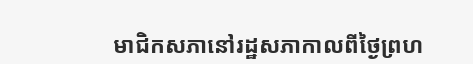មាជិកសភានៅរដ្ឋសភាកាលពីថ្ងៃព្រហ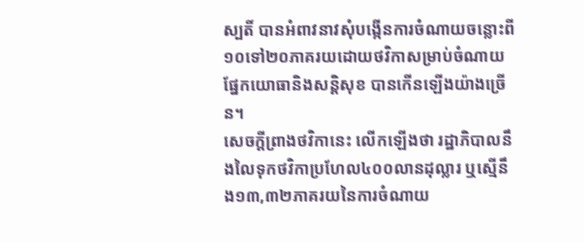ស្បតិ៍ បានអំពាវនាវសុំបង្កើនការចំណាយចន្លោះពី១០ទៅ២០ភាគរយដោយថវិកាសម្រាប់ចំណាយផ្នែកយោធានិងសន្តិសុខ បានកើនឡើងយ៉ាងច្រើន។
សេចក្តីព្រាងថវិកានេះ លើកឡើងថា រដ្ឋាភិបាលនឹងលៃទុកថវិកាប្រហែល៤០០លានដុល្លារ ឬស្មើនឹង១៣,៣២ភាគរយនៃការចំណាយ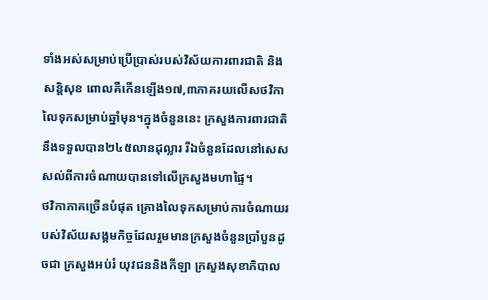ទាំងអស់សម្រាប់ប្រើប្រាស់របស់វិស័យការពារជាតិ និងសន្តិសុខ ពោលគឺកើនឡើង១៧,៣ភាគរយលើសថវិកាលៃទុកសម្រាប់ឆ្នាំមុន។ក្នុងចំនួននេះ ក្រសួងការពារជាតិនឹងទទួលបាន២៤៥លានដុល្លារ រីឯចំនួនដែលនៅសេសសល់ពីការចំណាយបានទៅលើក្រសួងមហាផ្ទៃ។
ថវិកាភាគច្រើនបំផុត គ្រោងលៃទុកសម្រាប់ការចំណាយរបស់វិស័យសង្គមកិច្ចដែលរួមមានក្រសួងចំនួនប្រាំបួនដូចជា ក្រសួងអប់រំ យុវជននិងកីឡា ក្រសួងសុខាភិបាល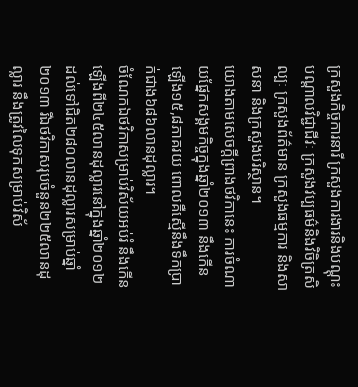ក្រសួងកិច្ចការនារី ក្រសួងការងារនិងបណ្តុះបណ្តាលវិជ្ជាជីវៈ ក្រសួងវប្បធម៌និងវិចិត្រសិល្បៈ ក្រសួងព័ត៌មាន ក្រសួងធម្មការ និងសាសនា និងក្រសួងបរិស្ថាន។
យោងតាមសេចក្តីព្រាងថវិកានេះ ការចំណាយផ្នែកសង្គមកិច្ចក្នុងឆ្នាំ២០១៣ នឹងកើនឡើង១៥,៨ភាគរយ ពោលគឺស្មើនឹងទឹកប្រាក់ជាង៦៨៦លានដុល្លារ។
ចំណែកឯថវិកាសម្រាប់វិស័យអប់រំ នឹងកើនឡើងពី២៤៥លានដុល្លារនៅក្នុងឆ្នាំ២០១២ ដល់ទៅជិត២៨០លានដុល្លារសម្រាប់ឆ្នាំ២០១៣ រីឯថវិកាសរុបចំនួន២២៥លានដុល្លារ នឹងត្រូវលៃទុកសម្រាប់វិស័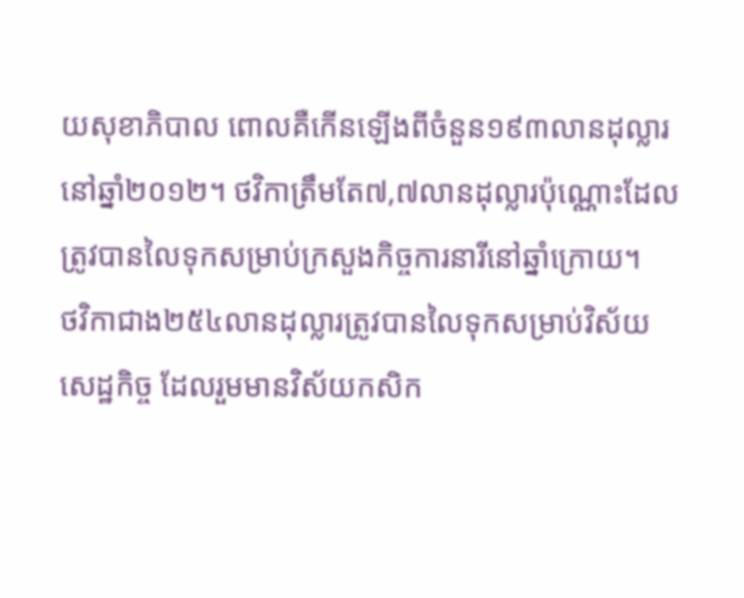យសុខាភិបាល ពោលគឺកើនឡើងពីចំនួន១៩៣លានដុល្លារ នៅឆ្នាំ២០១២។ ថវិកាត្រឹមតែ៧,៧លានដុល្លារប៉ុណ្ណោះដែលត្រូវបានលៃទុកសម្រាប់ក្រសួងកិច្ចការនារីនៅឆ្នាំក្រោយ។
ថវិកាជាង២៥៤លានដុល្លារត្រូវបានលៃទុកសម្រាប់វិស័យសេដ្ឋកិច្ច ដែលរួមមានវិស័យកសិក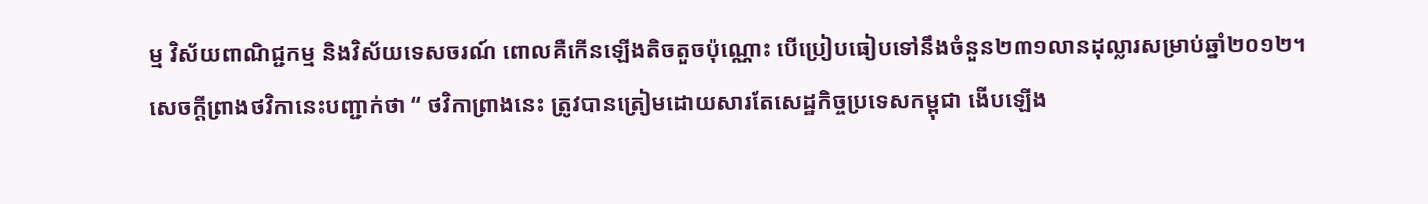ម្ម វិស័យពាណិជ្ជកម្ម និងវិស័យទេសចរណ៍ ពោលគឺកើនឡើងតិចតួចប៉ុណ្ណោះ បើប្រៀបធៀបទៅនឹងចំនួន២៣១លានដុល្លារសម្រាប់ឆ្នាំ២០១២។
សេចក្តីព្រាងថវិកានេះបញ្ជាក់ថា “ ថវិកាព្រាងនេះ ត្រូវបានត្រៀមដោយសារតែសេដ្ឋកិច្ចប្រទេសកម្ពុជា ងើបឡើង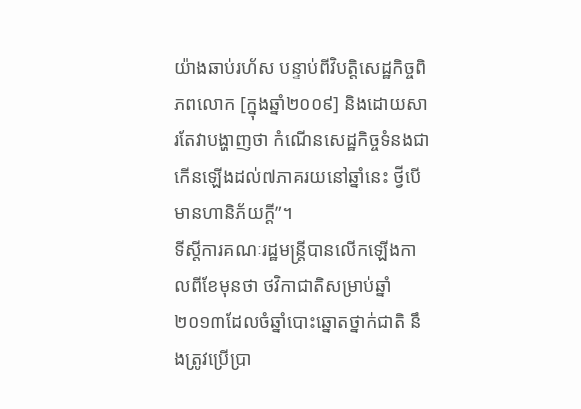យ៉ាងឆាប់រហ័ស បន្ទាប់ពីវិបត្តិសេដ្ឋកិច្ចពិភពលោក [ក្នុងឆ្នាំ២០០៩] និងដោយសារតែវាបង្ហាញថា កំណើនសេដ្ឋកិច្ចទំនងជាកើនឡើងដល់៧ភាគរយនៅឆ្នាំនេះ ថ្វីបើមានហានិភ័យក្តី”។
ទីស្តីការគណៈរដ្ឋមន្ត្រីបានលើកឡើងកាលពីខែមុនថា ថវិកាជាតិសម្រាប់ឆ្នាំ២០១៣ដែលចំឆ្នាំបោះឆ្នោតថ្នាក់ជាតិ នឹងត្រូវប្រើប្រា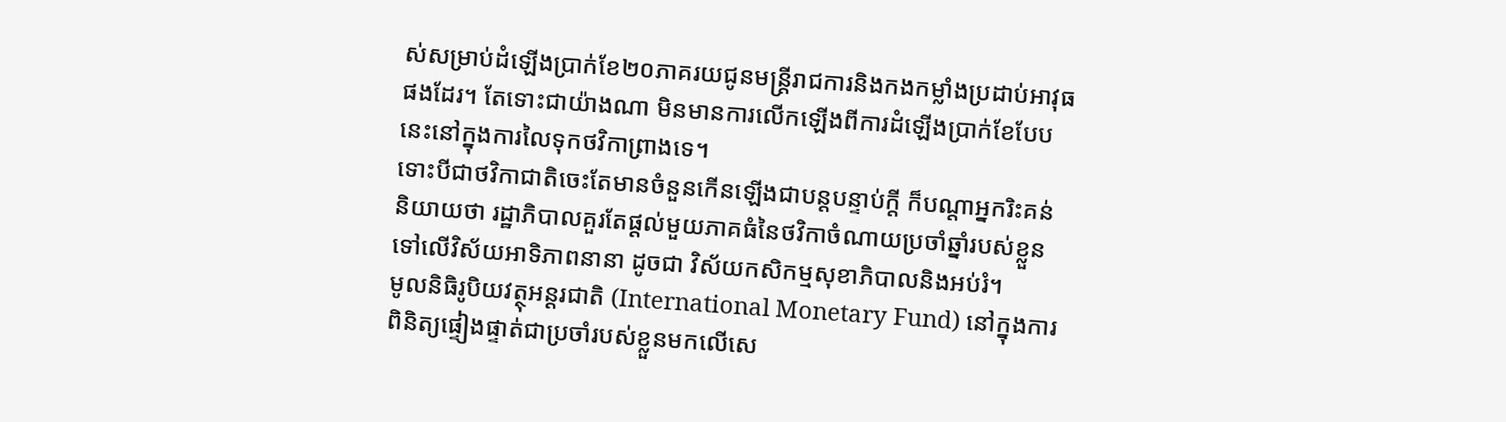ស់សម្រាប់ដំឡើងប្រាក់ខែ២០ភាគរយជូនមន្ត្រីរាជការនិងកងកម្លាំងប្រដាប់អាវុធផងដែរ។ តែទោះជាយ៉ាងណា មិនមានការលើកឡើងពីការដំឡើងប្រាក់ខែបែបនេះនៅក្នុងការលៃទុកថវិកាព្រាងទេ។
ទោះបីជាថវិកាជាតិចេះតែមានចំនួនកើនឡើងជាបន្តបន្ទាប់ក្តី ក៏បណ្តាអ្នករិះគន់និយាយថា រដ្ឋាភិបាលគួរតែផ្តល់មួយភាគធំនៃថវិកាចំណាយប្រចាំឆ្នាំរបស់ខ្លួន ទៅលើវិស័យអាទិភាពនានា ដូចជា វិស័យកសិកម្មសុខាភិបាលនិងអប់រំ។
មូលនិធិរូបិយវត្ថុអន្តរជាតិ (International Monetary Fund) នៅក្នុងការពិនិត្យផ្ទៀងផ្ទាត់ជាប្រចាំរបស់ខ្លួនមកលើសេ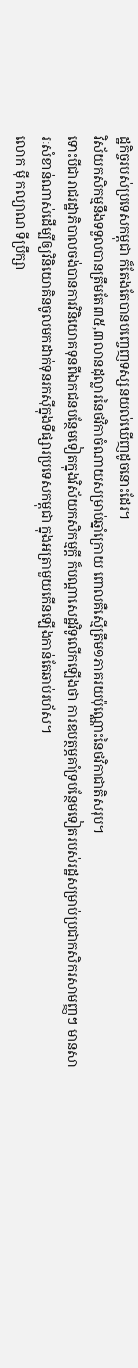ដ្ឋកិច្ចរបស់ប្រទេសកម្ពុជា ក៏តែងតែបានបញ្ចេញទស្សនយល់ឃើញដូចនោះដែរ។
វិស័យកសិកម្មនឹងទទួលបានត្រឹមតែ៣៥,៣លានដុល្លារនៃថវិកាចំណាយសម្រាប់ឆ្នាំក្រោយ ពោលគឺស្មើត្រឹម១ភាគរយប៉ុណ្ណោះនៃថវិកាជាតិសរុប។
ទោះបីជារាជរដ្ឋាភិបាលចង់បានការវិនិយោគទុនពីឯកជនបន្ថែមទៀតក្នុងវិស័យកសិកម្មក្តី ក៏បណ្តាសេដ្ឋវិទូលើកឡើងថា ការឧបត្ថម្ភគាំទ្របន្ថែមទៀតរបស់រដ្ឋសម្រាប់ប្រជាកសិករសាមញ្ញៗ មានសារៈសំខាន់ណាស់ដើម្បីឲ្យវិនិយោគិនចូលមកដាក់ទុនរកស៊ីក្នុងទីផ្សារប្រទេសកម្ពុជា ក្នុងអត្រាមួយកើនឡើងកាន់តែឆាប់រហ័ស។
លោក ម៉ី កល្យាណ ទីប្រឹក្សា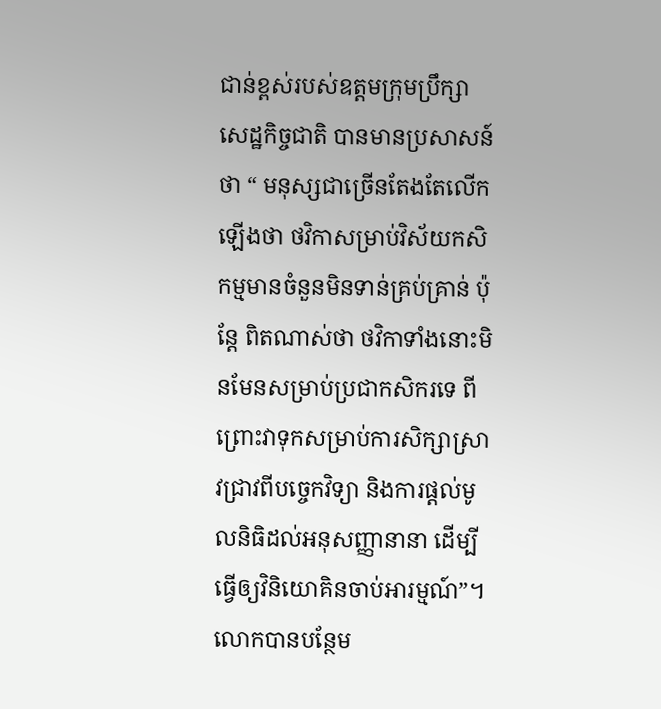ជាន់ខ្ពស់របស់ឧត្តមក្រុមប្រឹក្សាសេដ្ឋកិច្ចជាតិ បានមានប្រសាសន៍ថា “ មនុស្សជាច្រើនតែងតែលើកឡើងថា ថវិកាសម្រាប់វិស័យកសិកម្មមានចំនួនមិនទាន់គ្រប់គ្រាន់ ប៉ុន្តែ ពិតណាស់ថា ថវិកាទាំងនោះមិនមែនសម្រាប់ប្រជាកសិករទេ ពីព្រោះវាទុកសម្រាប់ការសិក្សាស្រាវជ្រាវពីបច្ចេកវិទ្យា និងការផ្តល់មូលនិធិដល់អនុសញ្ញានានា ដើម្បីធ្វើឲ្យវិនិយោគិនចាប់អារម្មណ៍”។ លោកបានបន្ថែម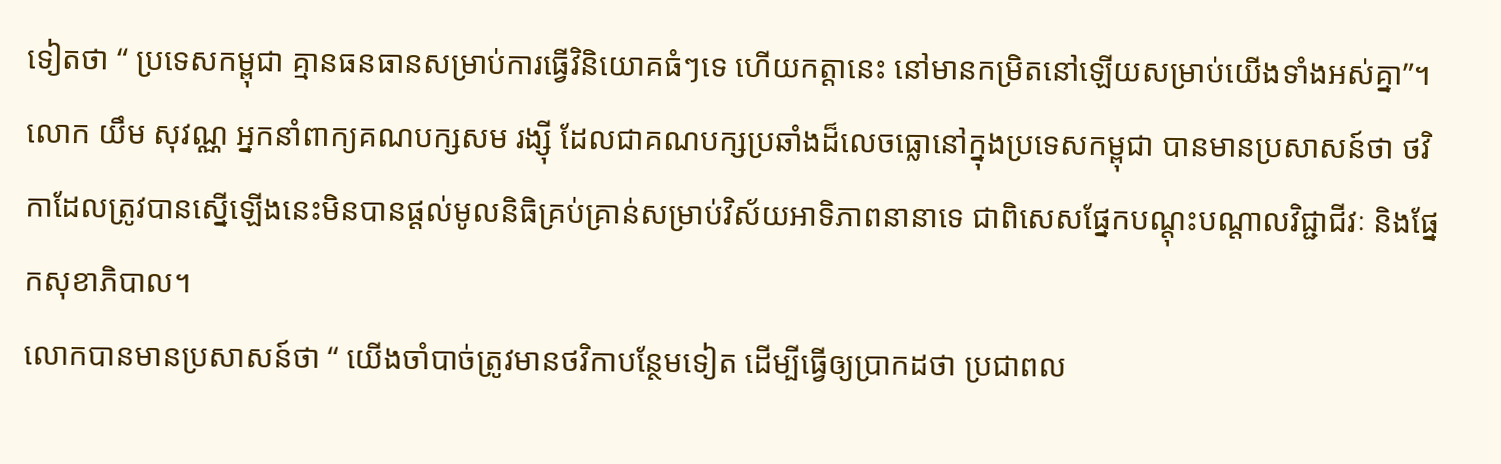ទៀតថា “ ប្រទេសកម្ពុជា គ្មានធនធានសម្រាប់ការធ្វើវិនិយោគធំៗទេ ហើយកត្តានេះ នៅមានកម្រិតនៅឡើយសម្រាប់យើងទាំងអស់គ្នា”។
លោក យឹម សុវណ្ណ អ្នកនាំពាក្យគណបក្សសម រង្ស៊ី ដែលជាគណបក្សប្រឆាំងដ៏លេចធ្លោនៅក្នុងប្រទេសកម្ពុជា បានមានប្រសាសន៍ថា ថវិកាដែលត្រូវបានស្នើឡើងនេះមិនបានផ្តល់មូលនិធិគ្រប់គ្រាន់សម្រាប់វិស័យអាទិភាពនានាទេ ជាពិសេសផ្នែកបណ្តុះបណ្តាលវិជ្ជាជីវៈ និងផ្នែកសុខាភិបាល។
លោកបានមានប្រសាសន៍ថា “ យើងចាំបាច់ត្រូវមានថវិកាបន្ថែមទៀត ដើម្បីធ្វើឲ្យប្រាកដថា ប្រជាពល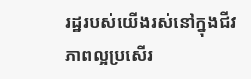រដ្ឋរបស់យើងរស់នៅក្នុងជីវភាពល្អប្រសើរ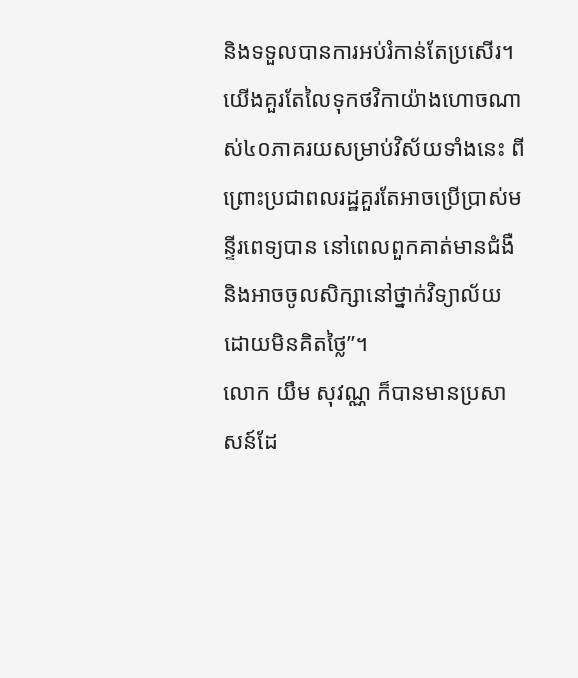និងទទួលបានការអប់រំកាន់តែប្រសើរ។ យើងគួរតែលៃទុកថវិកាយ៉ាងហោចណាស់៤០ភាគរយសម្រាប់វិស័យទាំងនេះ ពីព្រោះប្រជាពលរដ្ឋគួរតែអាចប្រើប្រាស់មន្ទីរពេទ្យបាន នៅពេលពួកគាត់មានជំងឺ និងអាចចូលសិក្សានៅថ្នាក់វិទ្យាល័យដោយមិនគិតថ្លៃ”។
លោក យឹម សុវណ្ណ ក៏បានមានប្រសាសន៍ដែ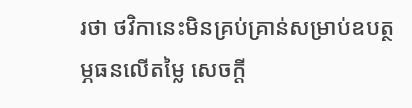រថា ថវិកានេះមិនគ្រប់គ្រាន់សម្រាប់ឧបត្ថម្ភធនលើតម្លៃ សេចក្តី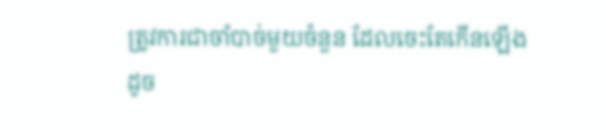ត្រូវការជាចាំបាច់មួយចំនួន ដែលចេះតែកើនឡើង ដូច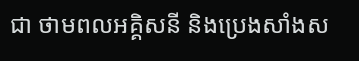ជា ថាមពលអគ្គិសនី និងប្រេងសាំងស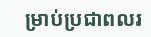ម្រាប់ប្រជាពលរ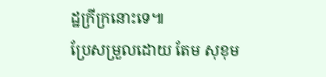ដ្ឋក្រីក្រនោះទេ៕
ប្រែសម្រួលដោយ តែម សុខុម